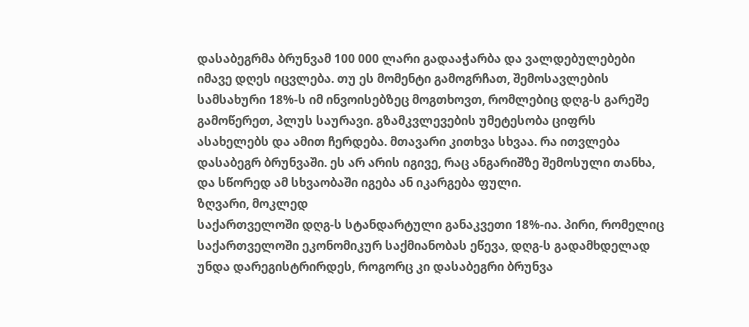დასაბეგრმა ბრუნვამ 100 000 ლარი გადააჭარბა და ვალდებულებები იმავე დღეს იცვლება. თუ ეს მომენტი გამოგრჩათ, შემოსავლების სამსახური 18%-ს იმ ინვოისებზეც მოგთხოვთ, რომლებიც დღგ-ს გარეშე გამოწერეთ, პლუს საურავი. გზამკვლევების უმეტესობა ციფრს ასახელებს და ამით ჩერდება. მთავარი კითხვა სხვაა. რა ითვლება დასაბეგრ ბრუნვაში. ეს არ არის იგივე, რაც ანგარიშზე შემოსული თანხა, და სწორედ ამ სხვაობაში იგება ან იკარგება ფული.
ზღვარი, მოკლედ
საქართველოში დღგ-ს სტანდარტული განაკვეთი 18%-ია. პირი, რომელიც საქართველოში ეკონომიკურ საქმიანობას ეწევა, დღგ-ს გადამხდელად უნდა დარეგისტრირდეს, როგორც კი დასაბეგრი ბრუნვა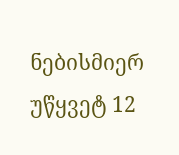ნებისმიერ უწყვეტ 12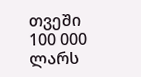თვეში 100 000 ლარს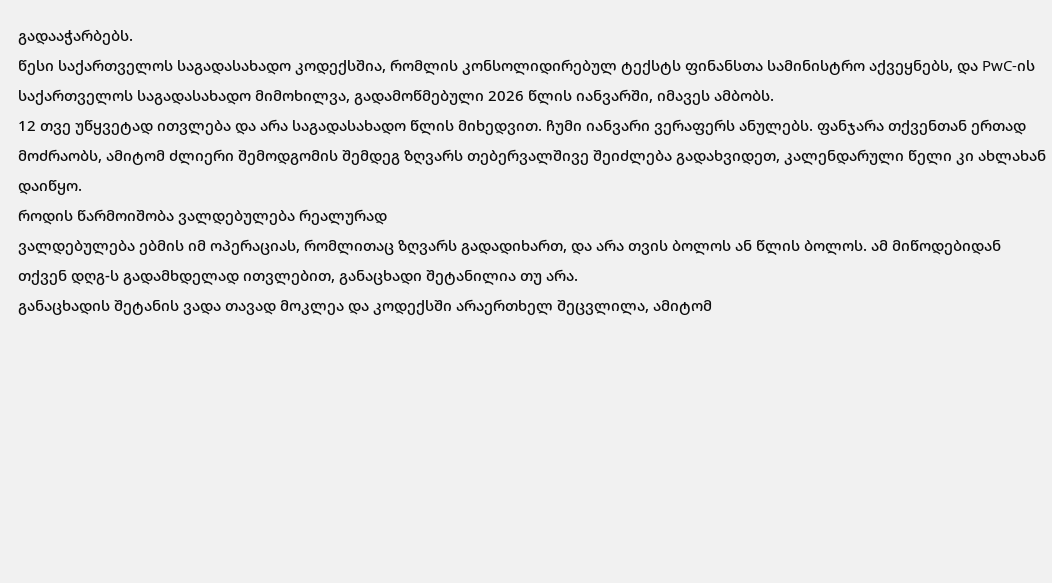გადააჭარბებს.
წესი საქართველოს საგადასახადო კოდექსშია, რომლის კონსოლიდირებულ ტექსტს ფინანსთა სამინისტრო აქვეყნებს, და PwC-ის საქართველოს საგადასახადო მიმოხილვა, გადამოწმებული 2026 წლის იანვარში, იმავეს ამბობს.
12 თვე უწყვეტად ითვლება და არა საგადასახადო წლის მიხედვით. ჩუმი იანვარი ვერაფერს ანულებს. ფანჯარა თქვენთან ერთად მოძრაობს, ამიტომ ძლიერი შემოდგომის შემდეგ ზღვარს თებერვალშივე შეიძლება გადახვიდეთ, კალენდარული წელი კი ახლახან დაიწყო.
როდის წარმოიშობა ვალდებულება რეალურად
ვალდებულება ებმის იმ ოპერაციას, რომლითაც ზღვარს გადადიხართ, და არა თვის ბოლოს ან წლის ბოლოს. ამ მიწოდებიდან თქვენ დღგ-ს გადამხდელად ითვლებით, განაცხადი შეტანილია თუ არა.
განაცხადის შეტანის ვადა თავად მოკლეა და კოდექსში არაერთხელ შეცვლილა, ამიტომ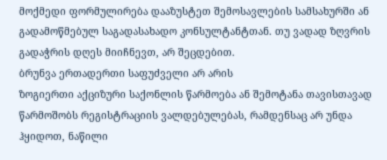მოქმედი ფორმულირება დააზუსტეთ შემოსავლების სამსახურში ან გადამოწმებულ საგადასახადო კონსულტანტთან. თუ ვადად ზღვრის გადაჭრის დღეს მიიჩნევთ, არ შეცდებით.
ბრუნვა ერთადერთი საფუძველი არ არის
ზოგიერთი აქციზური საქონლის წარმოება ან შემოტანა თავისთავად წარმოშობს რეგისტრაციის ვალდებულებას, რამდენსაც არ უნდა ჰყიდოთ, ნაწილი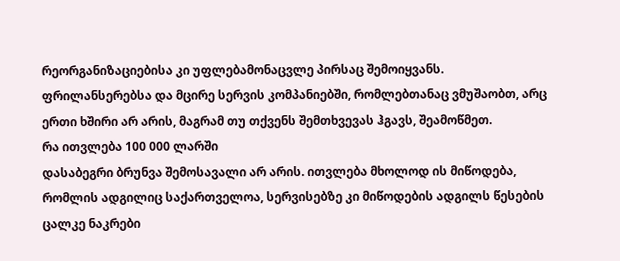რეორგანიზაციებისა კი უფლებამონაცვლე პირსაც შემოიყვანს. ფრილანსერებსა და მცირე სერვის კომპანიებში, რომლებთანაც ვმუშაობთ, არც ერთი ხშირი არ არის, მაგრამ თუ თქვენს შემთხვევას ჰგავს, შეამოწმეთ.
რა ითვლება 100 000 ლარში
დასაბეგრი ბრუნვა შემოსავალი არ არის. ითვლება მხოლოდ ის მიწოდება, რომლის ადგილიც საქართველოა, სერვისებზე კი მიწოდების ადგილს წესების ცალკე ნაკრები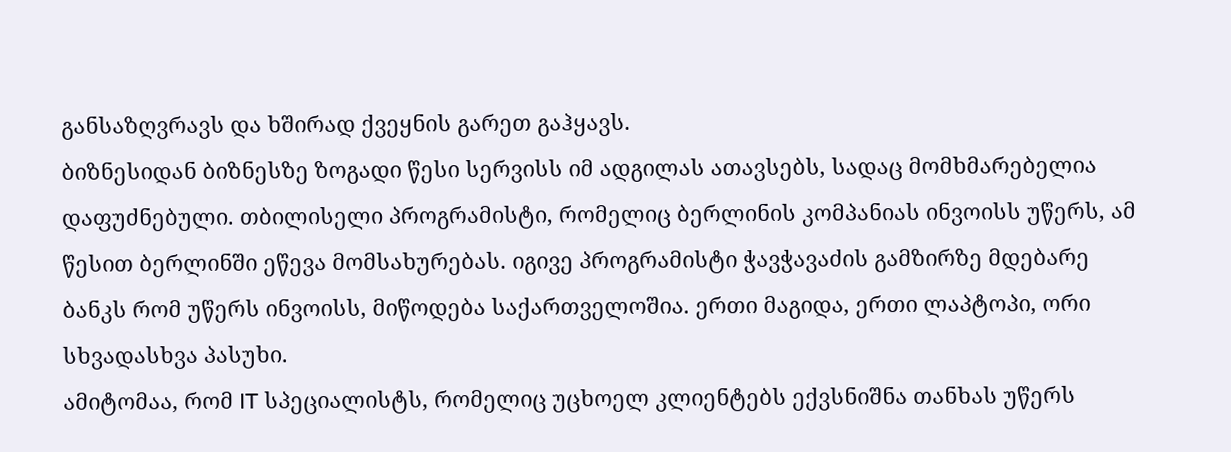განსაზღვრავს და ხშირად ქვეყნის გარეთ გაჰყავს.
ბიზნესიდან ბიზნესზე ზოგადი წესი სერვისს იმ ადგილას ათავსებს, სადაც მომხმარებელია დაფუძნებული. თბილისელი პროგრამისტი, რომელიც ბერლინის კომპანიას ინვოისს უწერს, ამ წესით ბერლინში ეწევა მომსახურებას. იგივე პროგრამისტი ჭავჭავაძის გამზირზე მდებარე ბანკს რომ უწერს ინვოისს, მიწოდება საქართველოშია. ერთი მაგიდა, ერთი ლაპტოპი, ორი სხვადასხვა პასუხი.
ამიტომაა, რომ IT სპეციალისტს, რომელიც უცხოელ კლიენტებს ექვსნიშნა თანხას უწერს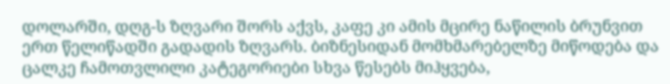დოლარში, დღგ-ს ზღვარი შორს აქვს, კაფე კი ამის მცირე ნაწილის ბრუნვით ერთ წელიწადში გადადის ზღვარს. ბიზნესიდან მომხმარებელზე მიწოდება და ცალკე ჩამოთვლილი კატეგორიები სხვა წესებს მიჰყვება,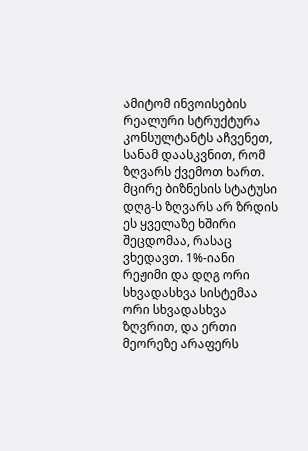ამიტომ ინვოისების რეალური სტრუქტურა კონსულტანტს აჩვენეთ, სანამ დაასკვნით, რომ ზღვარს ქვემოთ ხართ.
მცირე ბიზნესის სტატუსი დღგ-ს ზღვარს არ ზრდის
ეს ყველაზე ხშირი შეცდომაა, რასაც ვხედავთ. 1%-იანი რეჟიმი და დღგ ორი სხვადასხვა სისტემაა ორი სხვადასხვა ზღვრით, და ერთი მეორეზე არაფერს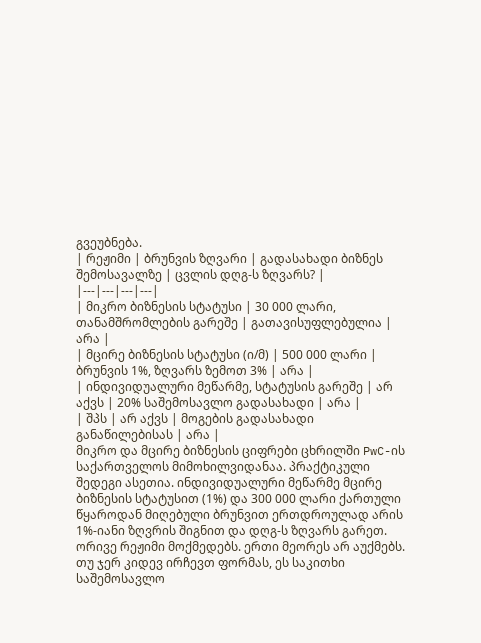გვეუბნება.
| რეჟიმი | ბრუნვის ზღვარი | გადასახადი ბიზნეს შემოსავალზე | ცვლის დღგ-ს ზღვარს? |
|---|---|---|---|
| მიკრო ბიზნესის სტატუსი | 30 000 ლარი, თანამშრომლების გარეშე | გათავისუფლებულია | არა |
| მცირე ბიზნესის სტატუსი (ი/მ) | 500 000 ლარი | ბრუნვის 1%, ზღვარს ზემოთ 3% | არა |
| ინდივიდუალური მეწარმე, სტატუსის გარეშე | არ აქვს | 20% საშემოსავლო გადასახადი | არა |
| შპს | არ აქვს | მოგების გადასახადი განაწილებისას | არა |
მიკრო და მცირე ბიზნესის ციფრები ცხრილში PwC-ის საქართველოს მიმოხილვიდანაა. პრაქტიკული შედეგი ასეთია. ინდივიდუალური მეწარმე მცირე ბიზნესის სტატუსით (1%) და 300 000 ლარი ქართული წყაროდან მიღებული ბრუნვით ერთდროულად არის 1%-იანი ზღვრის შიგნით და დღგ-ს ზღვარს გარეთ. ორივე რეჟიმი მოქმედებს. ერთი მეორეს არ აუქმებს.
თუ ჯერ კიდევ ირჩევთ ფორმას, ეს საკითხი საშემოსავლო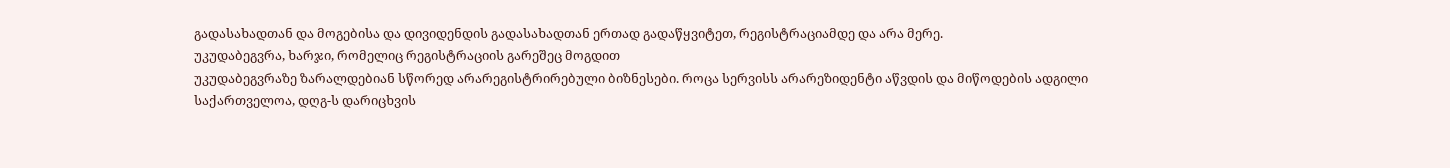გადასახადთან და მოგებისა და დივიდენდის გადასახადთან ერთად გადაწყვიტეთ, რეგისტრაციამდე და არა მერე.
უკუდაბეგვრა, ხარჯი, რომელიც რეგისტრაციის გარეშეც მოგდით
უკუდაბეგვრაზე ზარალდებიან სწორედ არარეგისტრირებული ბიზნესები. როცა სერვისს არარეზიდენტი აწვდის და მიწოდების ადგილი საქართველოა, დღგ-ს დარიცხვის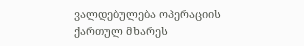ვალდებულება ოპერაციის ქართულ მხარეს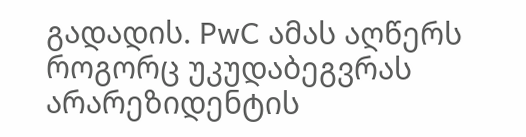გადადის. PwC ამას აღწერს როგორც უკუდაბეგვრას არარეზიდენტის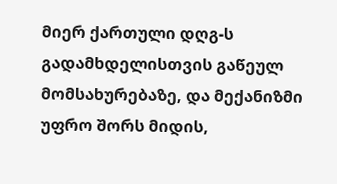მიერ ქართული დღგ-ს გადამხდელისთვის გაწეულ მომსახურებაზე, და მექანიზმი უფრო შორს მიდის,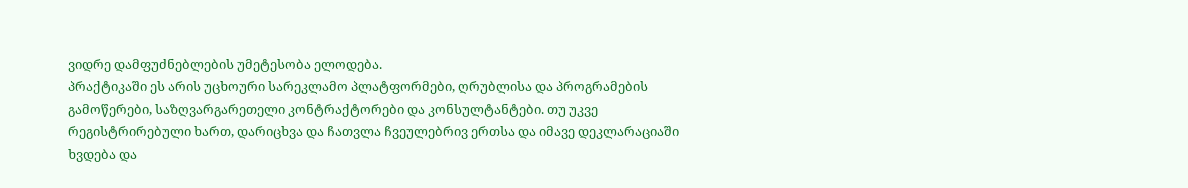ვიდრე დამფუძნებლების უმეტესობა ელოდება.
პრაქტიკაში ეს არის უცხოური სარეკლამო პლატფორმები, ღრუბლისა და პროგრამების გამოწერები, საზღვარგარეთელი კონტრაქტორები და კონსულტანტები. თუ უკვე რეგისტრირებული ხართ, დარიცხვა და ჩათვლა ჩვეულებრივ ერთსა და იმავე დეკლარაციაში ხვდება და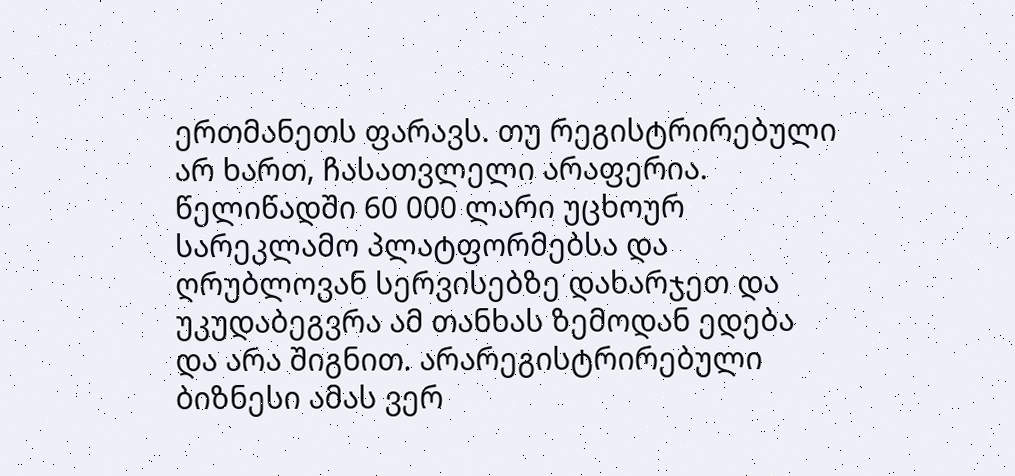ერთმანეთს ფარავს. თუ რეგისტრირებული არ ხართ, ჩასათვლელი არაფერია.
წელიწადში 60 000 ლარი უცხოურ სარეკლამო პლატფორმებსა და ღრუბლოვან სერვისებზე დახარჯეთ და უკუდაბეგვრა ამ თანხას ზემოდან ედება და არა შიგნით. არარეგისტრირებული ბიზნესი ამას ვერ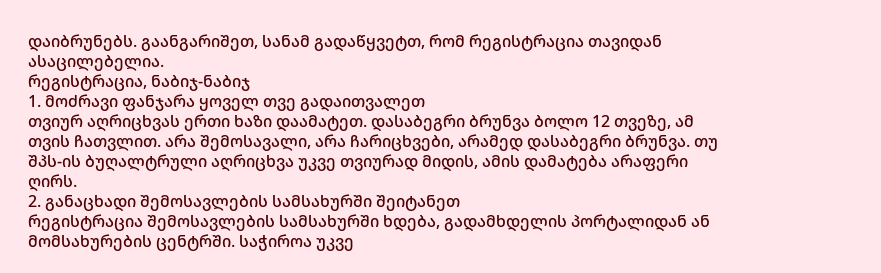დაიბრუნებს. გაანგარიშეთ, სანამ გადაწყვეტთ, რომ რეგისტრაცია თავიდან ასაცილებელია.
რეგისტრაცია, ნაბიჯ-ნაბიჯ
1. მოძრავი ფანჯარა ყოველ თვე გადაითვალეთ
თვიურ აღრიცხვას ერთი ხაზი დაამატეთ. დასაბეგრი ბრუნვა ბოლო 12 თვეზე, ამ თვის ჩათვლით. არა შემოსავალი, არა ჩარიცხვები, არამედ დასაბეგრი ბრუნვა. თუ შპს-ის ბუღალტრული აღრიცხვა უკვე თვიურად მიდის, ამის დამატება არაფერი ღირს.
2. განაცხადი შემოსავლების სამსახურში შეიტანეთ
რეგისტრაცია შემოსავლების სამსახურში ხდება, გადამხდელის პორტალიდან ან მომსახურების ცენტრში. საჭიროა უკვე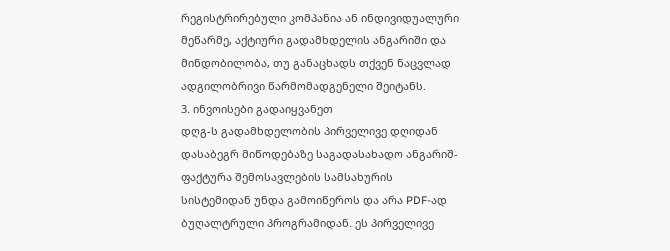რეგისტრირებული კომპანია ან ინდივიდუალური მეწარმე, აქტიური გადამხდელის ანგარიში და მინდობილობა, თუ განაცხადს თქვენ ნაცვლად ადგილობრივი წარმომადგენელი შეიტანს.
3. ინვოისები გადაიყვანეთ
დღგ-ს გადამხდელობის პირველივე დღიდან დასაბეგრ მიწოდებაზე საგადასახადო ანგარიშ-ფაქტურა შემოსავლების სამსახურის სისტემიდან უნდა გამოიწეროს და არა PDF-ად ბუღალტრული პროგრამიდან. ეს პირველივე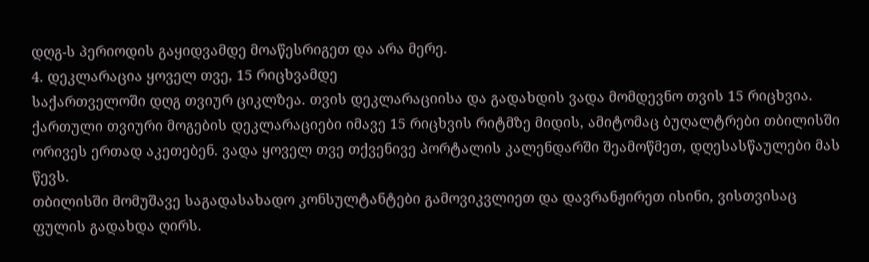დღგ-ს პერიოდის გაყიდვამდე მოაწესრიგეთ და არა მერე.
4. დეკლარაცია ყოველ თვე, 15 რიცხვამდე
საქართველოში დღგ თვიურ ციკლზეა. თვის დეკლარაციისა და გადახდის ვადა მომდევნო თვის 15 რიცხვია. ქართული თვიური მოგების დეკლარაციები იმავე 15 რიცხვის რიტმზე მიდის, ამიტომაც ბუღალტრები თბილისში ორივეს ერთად აკეთებენ. ვადა ყოველ თვე თქვენივე პორტალის კალენდარში შეამოწმეთ, დღესასწაულები მას წევს.
თბილისში მომუშავე საგადასახადო კონსულტანტები გამოვიკვლიეთ და დავრანჟირეთ ისინი, ვისთვისაც ფულის გადახდა ღირს.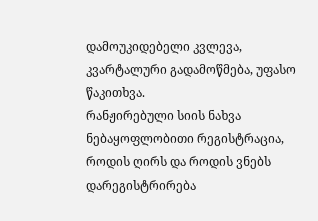დამოუკიდებელი კვლევა, კვარტალური გადამოწმება, უფასო წაკითხვა.
რანჟირებული სიის ნახვა
ნებაყოფლობითი რეგისტრაცია, როდის ღირს და როდის ვნებს
დარეგისტრირება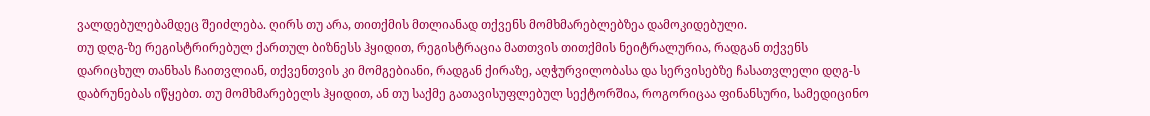ვალდებულებამდეც შეიძლება. ღირს თუ არა, თითქმის მთლიანად თქვენს მომხმარებლებზეა დამოკიდებული.
თუ დღგ-ზე რეგისტრირებულ ქართულ ბიზნესს ჰყიდით, რეგისტრაცია მათთვის თითქმის ნეიტრალურია, რადგან თქვენს დარიცხულ თანხას ჩაითვლიან, თქვენთვის კი მომგებიანი, რადგან ქირაზე, აღჭურვილობასა და სერვისებზე ჩასათვლელი დღგ-ს დაბრუნებას იწყებთ. თუ მომხმარებელს ჰყიდით, ან თუ საქმე გათავისუფლებულ სექტორშია, როგორიცაა ფინანსური, სამედიცინო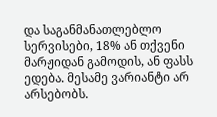და საგანმანათლებლო სერვისები, 18% ან თქვენი მარჟიდან გამოდის, ან ფასს ედება. მესამე ვარიანტი არ არსებობს.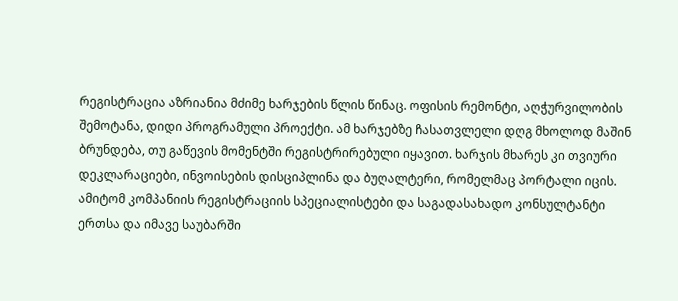რეგისტრაცია აზრიანია მძიმე ხარჯების წლის წინაც. ოფისის რემონტი, აღჭურვილობის შემოტანა, დიდი პროგრამული პროექტი. ამ ხარჯებზე ჩასათვლელი დღგ მხოლოდ მაშინ ბრუნდება, თუ გაწევის მომენტში რეგისტრირებული იყავით. ხარჯის მხარეს კი თვიური დეკლარაციები, ინვოისების დისციპლინა და ბუღალტერი, რომელმაც პორტალი იცის. ამიტომ კომპანიის რეგისტრაციის სპეციალისტები და საგადასახადო კონსულტანტი ერთსა და იმავე საუბარში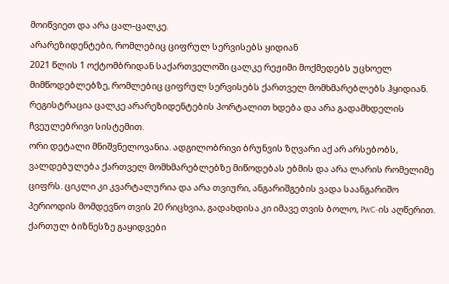მოიწვიეთ და არა ცალ-ცალკე.
არარეზიდენტები, რომლებიც ციფრულ სერვისებს ყიდიან
2021 წლის 1 ოქტომბრიდან საქართველოში ცალკე რეჟიმი მოქმედებს უცხოელ მიმწოდებლებზე, რომლებიც ციფრულ სერვისებს ქართველ მომხმარებლებს ჰყიდიან. რეგისტრაცია ცალკე არარეზიდენტების პორტალით ხდება და არა გადამხდელის ჩვეულებრივი სისტემით.
ორი დეტალი მნიშვნელოვანია. ადგილობრივი ბრუნვის ზღვარი აქ არ არსებობს, ვალდებულება ქართველ მომხმარებლებზე მიწოდებას ებმის და არა ლარის რომელიმე ციფრს. ციკლი კი კვარტალურია და არა თვიური, ანგარიშგების ვადა საანგარიშო პერიოდის მომდევნო თვის 20 რიცხვია, გადახდისა კი იმავე თვის ბოლო, PwC-ის აღწერით. ქართულ ბიზნესზე გაყიდვები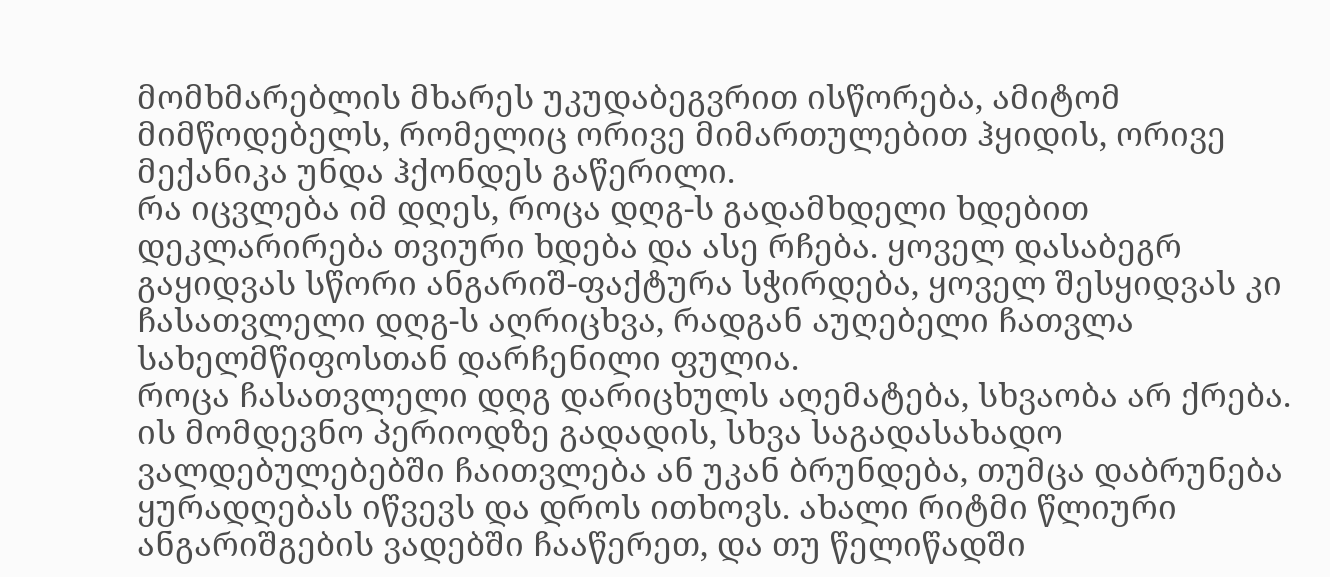მომხმარებლის მხარეს უკუდაბეგვრით ისწორება, ამიტომ მიმწოდებელს, რომელიც ორივე მიმართულებით ჰყიდის, ორივე მექანიკა უნდა ჰქონდეს გაწერილი.
რა იცვლება იმ დღეს, როცა დღგ-ს გადამხდელი ხდებით
დეკლარირება თვიური ხდება და ასე რჩება. ყოველ დასაბეგრ გაყიდვას სწორი ანგარიშ-ფაქტურა სჭირდება, ყოველ შესყიდვას კი ჩასათვლელი დღგ-ს აღრიცხვა, რადგან აუღებელი ჩათვლა სახელმწიფოსთან დარჩენილი ფულია.
როცა ჩასათვლელი დღგ დარიცხულს აღემატება, სხვაობა არ ქრება. ის მომდევნო პერიოდზე გადადის, სხვა საგადასახადო ვალდებულებებში ჩაითვლება ან უკან ბრუნდება, თუმცა დაბრუნება ყურადღებას იწვევს და დროს ითხოვს. ახალი რიტმი წლიური ანგარიშგების ვადებში ჩააწერეთ, და თუ წელიწადში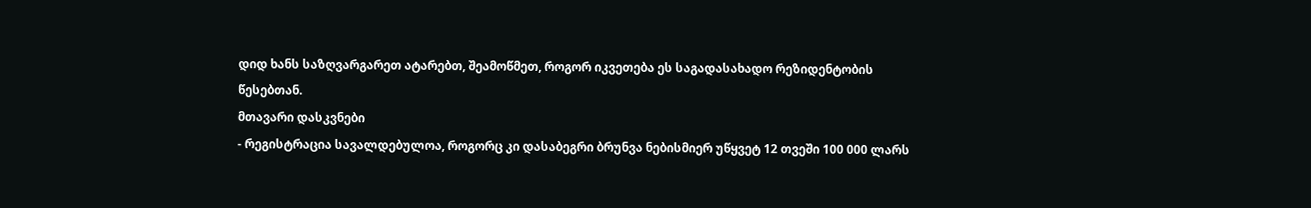დიდ ხანს საზღვარგარეთ ატარებთ, შეამოწმეთ, როგორ იკვეთება ეს საგადასახადო რეზიდენტობის წესებთან.
მთავარი დასკვნები
- რეგისტრაცია სავალდებულოა, როგორც კი დასაბეგრი ბრუნვა ნებისმიერ უწყვეტ 12 თვეში 100 000 ლარს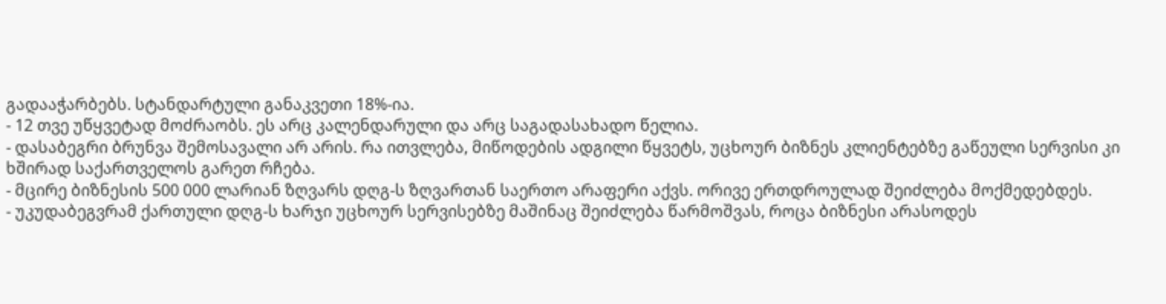გადააჭარბებს. სტანდარტული განაკვეთი 18%-ია.
- 12 თვე უწყვეტად მოძრაობს. ეს არც კალენდარული და არც საგადასახადო წელია.
- დასაბეგრი ბრუნვა შემოსავალი არ არის. რა ითვლება, მიწოდების ადგილი წყვეტს, უცხოურ ბიზნეს კლიენტებზე გაწეული სერვისი კი ხშირად საქართველოს გარეთ რჩება.
- მცირე ბიზნესის 500 000 ლარიან ზღვარს დღგ-ს ზღვართან საერთო არაფერი აქვს. ორივე ერთდროულად შეიძლება მოქმედებდეს.
- უკუდაბეგვრამ ქართული დღგ-ს ხარჯი უცხოურ სერვისებზე მაშინაც შეიძლება წარმოშვას, როცა ბიზნესი არასოდეს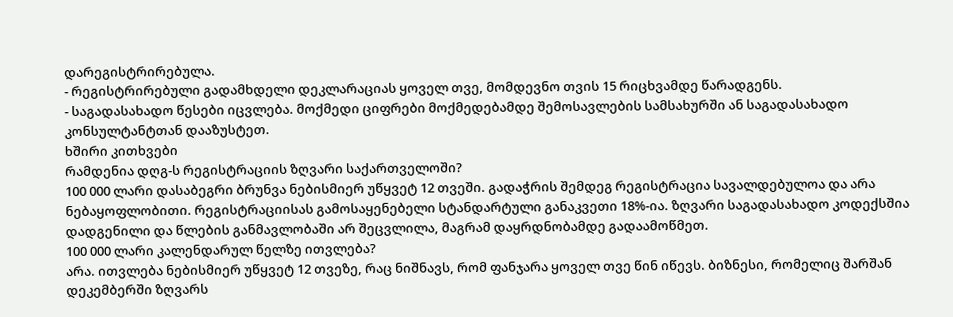დარეგისტრირებულა.
- რეგისტრირებული გადამხდელი დეკლარაციას ყოველ თვე, მომდევნო თვის 15 რიცხვამდე წარადგენს.
- საგადასახადო წესები იცვლება. მოქმედი ციფრები მოქმედებამდე შემოსავლების სამსახურში ან საგადასახადო კონსულტანტთან დააზუსტეთ.
ხშირი კითხვები
რამდენია დღგ-ს რეგისტრაციის ზღვარი საქართველოში?
100 000 ლარი დასაბეგრი ბრუნვა ნებისმიერ უწყვეტ 12 თვეში. გადაჭრის შემდეგ რეგისტრაცია სავალდებულოა და არა ნებაყოფლობითი. რეგისტრაციისას გამოსაყენებელი სტანდარტული განაკვეთი 18%-ია. ზღვარი საგადასახადო კოდექსშია დადგენილი და წლების განმავლობაში არ შეცვლილა, მაგრამ დაყრდნობამდე გადაამოწმეთ.
100 000 ლარი კალენდარულ წელზე ითვლება?
არა. ითვლება ნებისმიერ უწყვეტ 12 თვეზე, რაც ნიშნავს, რომ ფანჯარა ყოველ თვე წინ იწევს. ბიზნესი, რომელიც შარშან დეკემბერში ზღვარს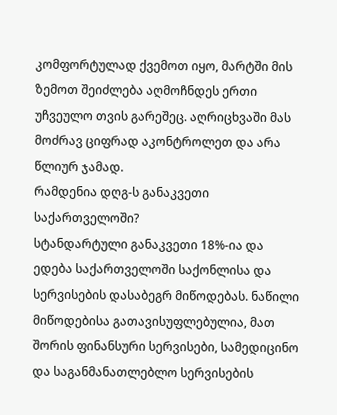კომფორტულად ქვემოთ იყო, მარტში მის ზემოთ შეიძლება აღმოჩნდეს ერთი უჩვეულო თვის გარეშეც. აღრიცხვაში მას მოძრავ ციფრად აკონტროლეთ და არა წლიურ ჯამად.
რამდენია დღგ-ს განაკვეთი საქართველოში?
სტანდარტული განაკვეთი 18%-ია და ედება საქართველოში საქონლისა და სერვისების დასაბეგრ მიწოდებას. ნაწილი მიწოდებისა გათავისუფლებულია, მათ შორის ფინანსური სერვისები, სამედიცინო და საგანმანათლებლო სერვისების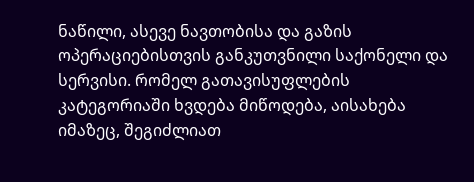ნაწილი, ასევე ნავთობისა და გაზის ოპერაციებისთვის განკუთვნილი საქონელი და სერვისი. რომელ გათავისუფლების კატეგორიაში ხვდება მიწოდება, აისახება იმაზეც, შეგიძლიათ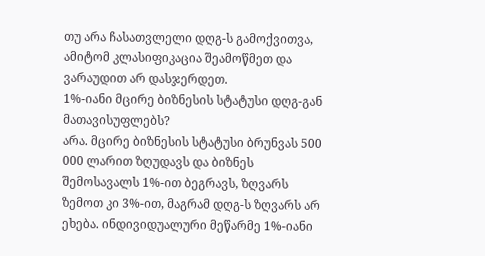თუ არა ჩასათვლელი დღგ-ს გამოქვითვა, ამიტომ კლასიფიკაცია შეამოწმეთ და ვარაუდით არ დასჯერდეთ.
1%-იანი მცირე ბიზნესის სტატუსი დღგ-გან მათავისუფლებს?
არა. მცირე ბიზნესის სტატუსი ბრუნვას 500 000 ლარით ზღუდავს და ბიზნეს შემოსავალს 1%-ით ბეგრავს, ზღვარს ზემოთ კი 3%-ით, მაგრამ დღგ-ს ზღვარს არ ეხება. ინდივიდუალური მეწარმე 1%-იანი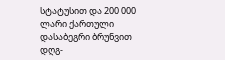სტატუსით და 200 000 ლარი ქართული დასაბეგრი ბრუნვით დღგ-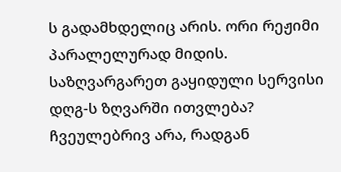ს გადამხდელიც არის. ორი რეჟიმი პარალელურად მიდის.
საზღვარგარეთ გაყიდული სერვისი დღგ-ს ზღვარში ითვლება?
ჩვეულებრივ არა, რადგან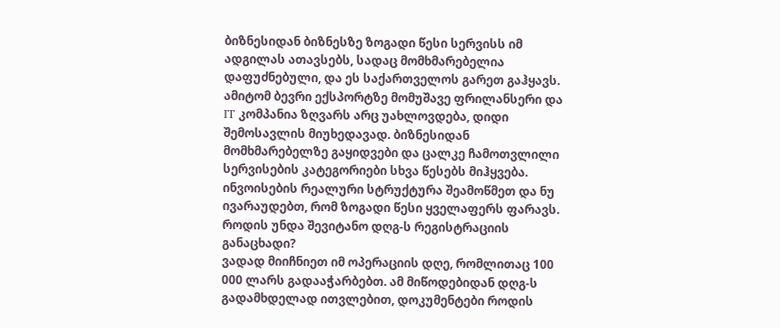ბიზნესიდან ბიზნესზე ზოგადი წესი სერვისს იმ ადგილას ათავსებს, სადაც მომხმარებელია დაფუძნებული, და ეს საქართველოს გარეთ გაჰყავს. ამიტომ ბევრი ექსპორტზე მომუშავე ფრილანსერი და IT კომპანია ზღვარს არც უახლოვდება, დიდი შემოსავლის მიუხედავად. ბიზნესიდან მომხმარებელზე გაყიდვები და ცალკე ჩამოთვლილი სერვისების კატეგორიები სხვა წესებს მიჰყვება. ინვოისების რეალური სტრუქტურა შეამოწმეთ და ნუ ივარაუდებთ, რომ ზოგადი წესი ყველაფერს ფარავს.
როდის უნდა შევიტანო დღგ-ს რეგისტრაციის განაცხადი?
ვადად მიიჩნიეთ იმ ოპერაციის დღე, რომლითაც 100 000 ლარს გადააჭარბებთ. ამ მიწოდებიდან დღგ-ს გადამხდელად ითვლებით, დოკუმენტები როდის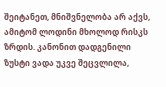შეიტანეთ, მნიშვნელობა არ აქვს, ამიტომ ლოდინი მხოლოდ რისკს ზრდის. კანონით დადგენილი ზუსტი ვადა უკვე შეცვლილა,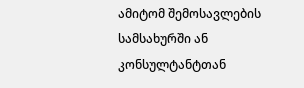ამიტომ შემოსავლების სამსახურში ან კონსულტანტთან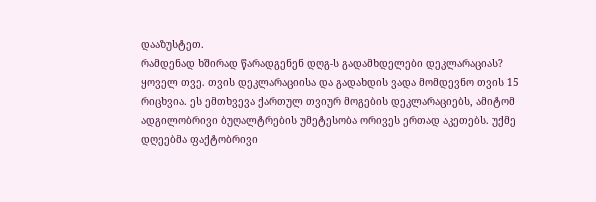დააზუსტეთ.
რამდენად ხშირად წარადგენენ დღგ-ს გადამხდელები დეკლარაციას?
ყოველ თვე. თვის დეკლარაციისა და გადახდის ვადა მომდევნო თვის 15 რიცხვია. ეს ემთხვევა ქართულ თვიურ მოგების დეკლარაციებს, ამიტომ ადგილობრივი ბუღალტრების უმეტესობა ორივეს ერთად აკეთებს. უქმე დღეებმა ფაქტობრივი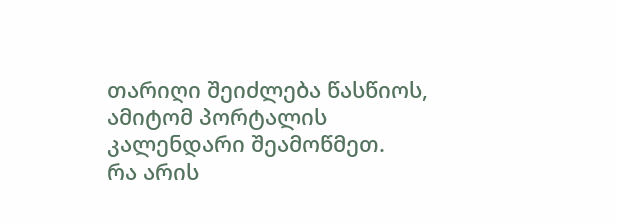თარიღი შეიძლება წასწიოს, ამიტომ პორტალის კალენდარი შეამოწმეთ.
რა არის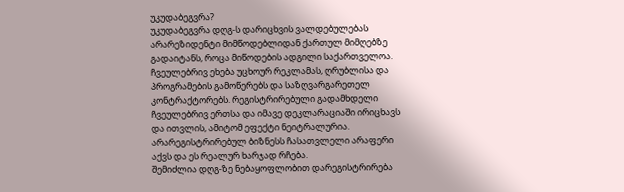უკუდაბეგვრა?
უკუდაბეგვრა დღგ-ს დარიცხვის ვალდებულებას არარეზიდენტი მიმწოდებლიდან ქართულ მიმღებზე გადაიტანს, როცა მიწოდების ადგილი საქართველოა. ჩვეულებრივ ეხება უცხოურ რეკლამას, ღრუბლისა და პროგრამების გამოწერებს და საზღვარგარეთელ კონტრაქტორებს. რეგისტრირებული გადამხდელი ჩვეულებრივ ერთსა და იმავე დეკლარაციაში ირიცხავს და ითვლის, ამიტომ ეფექტი ნეიტრალურია. არარეგისტრირებულ ბიზნესს ჩასათვლელი არაფერი აქვს და ეს რეალურ ხარჯად რჩება.
შემიძლია დღგ-ზე ნებაყოფლობით დარეგისტრირება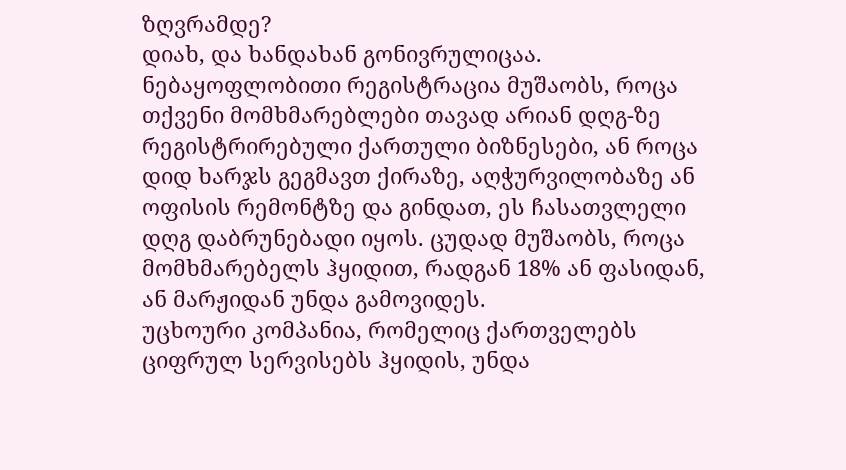ზღვრამდე?
დიახ, და ხანდახან გონივრულიცაა. ნებაყოფლობითი რეგისტრაცია მუშაობს, როცა თქვენი მომხმარებლები თავად არიან დღგ-ზე რეგისტრირებული ქართული ბიზნესები, ან როცა დიდ ხარჯს გეგმავთ ქირაზე, აღჭურვილობაზე ან ოფისის რემონტზე და გინდათ, ეს ჩასათვლელი დღგ დაბრუნებადი იყოს. ცუდად მუშაობს, როცა მომხმარებელს ჰყიდით, რადგან 18% ან ფასიდან, ან მარჟიდან უნდა გამოვიდეს.
უცხოური კომპანია, რომელიც ქართველებს ციფრულ სერვისებს ჰყიდის, უნდა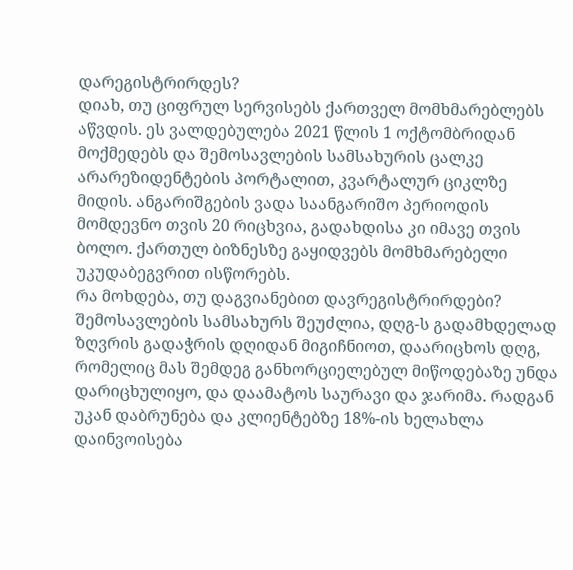დარეგისტრირდეს?
დიახ, თუ ციფრულ სერვისებს ქართველ მომხმარებლებს აწვდის. ეს ვალდებულება 2021 წლის 1 ოქტომბრიდან მოქმედებს და შემოსავლების სამსახურის ცალკე არარეზიდენტების პორტალით, კვარტალურ ციკლზე მიდის. ანგარიშგების ვადა საანგარიშო პერიოდის მომდევნო თვის 20 რიცხვია, გადახდისა კი იმავე თვის ბოლო. ქართულ ბიზნესზე გაყიდვებს მომხმარებელი უკუდაბეგვრით ისწორებს.
რა მოხდება, თუ დაგვიანებით დავრეგისტრირდები?
შემოსავლების სამსახურს შეუძლია, დღგ-ს გადამხდელად ზღვრის გადაჭრის დღიდან მიგიჩნიოთ, დაარიცხოს დღგ, რომელიც მას შემდეგ განხორციელებულ მიწოდებაზე უნდა დარიცხულიყო, და დაამატოს საურავი და ჯარიმა. რადგან უკან დაბრუნება და კლიენტებზე 18%-ის ხელახლა დაინვოისება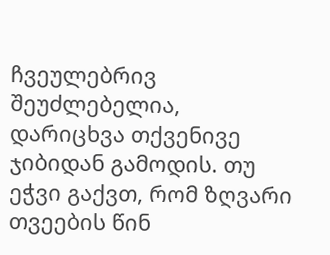ჩვეულებრივ შეუძლებელია, დარიცხვა თქვენივე ჯიბიდან გამოდის. თუ ეჭვი გაქვთ, რომ ზღვარი თვეების წინ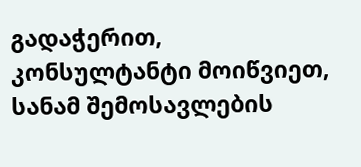გადაჭერით, კონსულტანტი მოიწვიეთ, სანამ შემოსავლების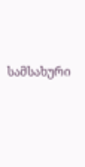სამსახური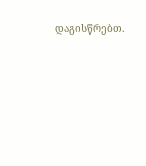დაგისწრებთ.